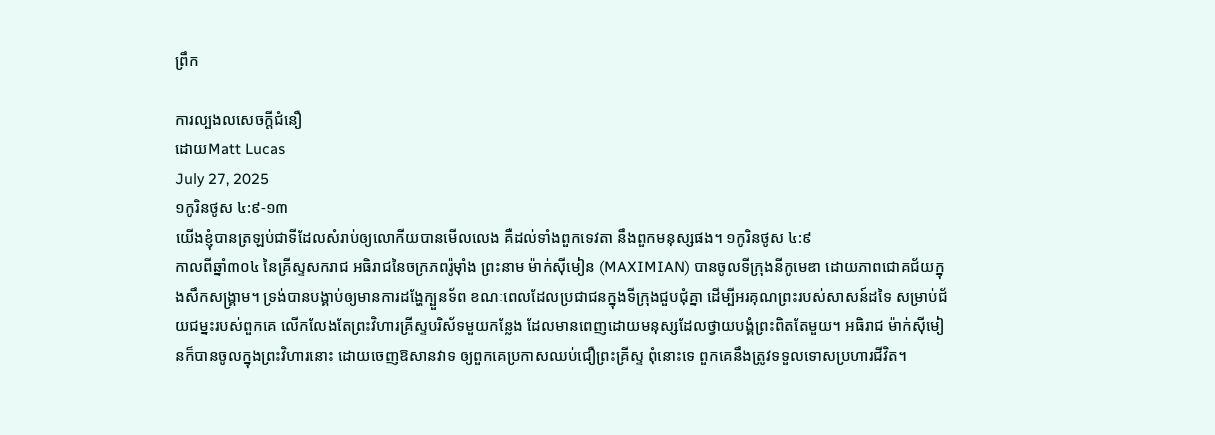ព្រឹក

ការល្បងលសេចក្តីជំនឿ
ដោយMatt Lucas
July 27, 2025
១កូរិនថូស ៤:៩-១៣
យើងខ្ញុំបានត្រឡប់ជាទីដែលសំរាប់ឲ្យលោកីយបានមើលលេង គឺដល់ទាំងពួកទេវតា នឹងពួកមនុស្សផង។ ១កូរិនថូស ៤:៩
កាលពីឆ្នាំ៣០៤ នៃគ្រីស្ទសករាជ អធិរាជនៃចក្រភពរ៉ូម៉ាំង ព្រះនាម ម៉ាក់ស៊ីមៀន (MAXIMIAN) បានចូលទីក្រុងនីកូមេឌា ដោយភាពជោគជ័យក្នុងសឹកសង្រ្គាម។ ទ្រង់បានបង្គាប់ឲ្យមានការដង្ហែក្បួនទ័ព ខណៈពេលដែលប្រជាជនក្នុងទីក្រុងជួបជុំគ្នា ដើម្បីអរគុណព្រះរបស់សាសន៍ដទៃ សម្រាប់ជ័យជម្នះរបស់ពួកគេ លើកលែងតែព្រះវិហារគ្រីស្ទបរិស័ទមួយកន្លែង ដែលមានពេញដោយមនុស្សដែលថ្វាយបង្គំព្រះពិតតែមួយ។ អធិរាជ ម៉ាក់ស៊ីមៀនក៏បានចូលក្នុងព្រះវិហារនោះ ដោយចេញឱសានវាទ ឲ្យពួកគេប្រកាសឈប់ជឿព្រះគ្រីស្ទ ពុំនោះទេ ពួកគេនឹងត្រូវទទួលទោសប្រហារជីវិត។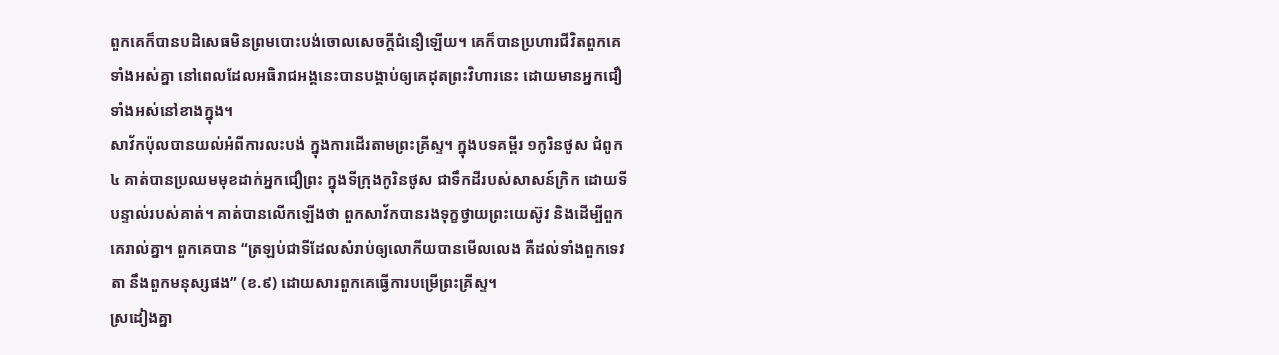ពួកគេក៏បានបដិសេធមិនព្រមបោះបង់ចោលសេចក្តីជំនឿឡើយ។ គេក៏បានប្រហារជីវិតពួកគេទាំងអស់គ្នា នៅពេលដែលអធិរាជអង្គនេះបានបង្គាប់ឲ្យគេដុតព្រះវិហារនេះ ដោយមានអ្នកជឿទាំងអស់នៅខាងក្នុង។
សាវ័កប៉ុលបានយល់អំពីការលះបង់ ក្នុងការដើរតាមព្រះគ្រីស្ទ។ ក្នុងបទគម្ពីរ ១កូរិនថូស ជំពូក៤ គាត់បានប្រឈមមុខដាក់អ្នកជឿព្រះ ក្នុងទីក្រុងកូរិនថូស ជាទឹកដីរបស់សាសន៍ក្រិក ដោយទីបន្ទាល់របស់គាត់។ គាត់បានលើកឡើងថា ពួកសាវ័កបានរងទុក្ខថ្វាយព្រះយេស៊ូវ និងដើម្បីពួកគេរាល់គ្នា។ ពួកគេបាន “ត្រឡប់ជាទីដែលសំរាប់ឲ្យលោកីយបានមើលលេង គឺដល់ទាំងពួកទេវតា នឹងពួកមនុស្សផង” (ខ.៩) ដោយសារពួកគេធ្វើការបម្រើព្រះគ្រីស្ទ។
ស្រដៀងគ្នា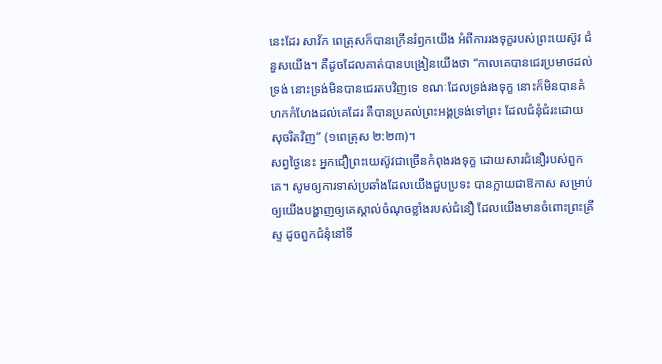នេះដែរ សាវ័ក ពេត្រុសក៏បានក្រើនរំឭកយើង អំពីការរងទុក្ខរបស់ព្រះយេស៊ូវ ជំនួសយើង។ គឺដូចដែលគាត់បានបង្រៀនយើងថា “កាលគេបានជេរប្រមាថដល់ទ្រង់ នោះទ្រង់មិនបានជេរតបវិញទេ ខណៈដែលទ្រង់រងទុក្ខ នោះក៏មិនបានគំហកកំហែងដល់គេដែរ គឺបានប្រគល់ព្រះអង្គទ្រង់ទៅព្រះ ដែលជំនុំជំរះដោយសុចរិតវិញ” (១ពេត្រុស ២:២៣)។
សព្វថ្ងៃនេះ អ្នកជឿព្រះយេស៊ូវជាច្រើនកំពុងរងទុក្ខ ដោយសារជំនឿរបស់ពួកគេ។ សូមឲ្យការទាស់ប្រឆាំងដែលយើងជួបប្រទះ បានក្លាយជាឱកាស សម្រាប់ឲ្យយើងបង្ហាញឲ្យគេស្គាល់ចំណុចខ្លាំងរបស់ជំនឿ ដែលយើងមានចំពោះព្រះគ្រីស្ទ ដូចពួកជំនុំនៅទី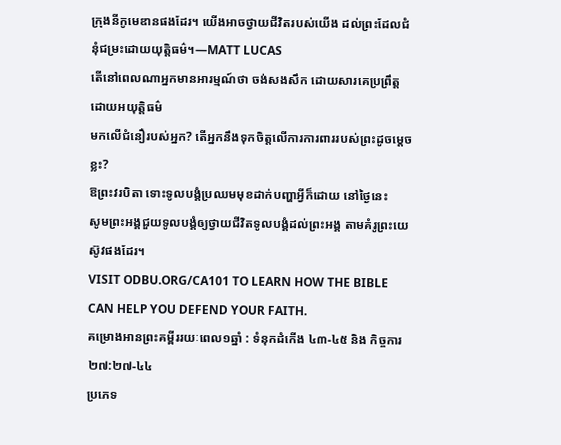ក្រុងនីកូមេឌានផងដែរ។ យើងអាចថ្វាយជីវិតរបស់យើង ដល់ព្រះដែលជំនុំជម្រះដោយយុត្តិធម៌។—MATT LUCAS
តើនៅពេលណាអ្នកមានអារម្មណ៍ថា ចង់សងសឹក ដោយសារគេប្រព្រឹត្តដោយអយុត្តិធម៌
មកលើជំនឿរបស់អ្នក? តើអ្នកនឹងទុកចិត្តលើការការពាររបស់ព្រះដូចម្តេចខ្លះ?
ឱព្រះវរបិតា ទោះទូលបង្គំប្រឈមមុខដាក់បញ្ហាអ្វីក៏ដោយ នៅថ្ងៃនេះ
សូមព្រះអង្គជួយទូលបង្គំឲ្យថ្វាយជីវិតទូលបង្គំដល់ព្រះអង្គ តាមគំរូព្រះយេស៊ូវផងដែរ។
VISIT ODBU.ORG/CA101 TO LEARN HOW THE BIBLE CAN HELP YOU DEFEND YOUR FAITH.
គម្រោងអានព្រះគម្ពីររយៈពេល១ឆ្នាំ : ទំនុកដំកើង ៤៣-៤៥ និង កិច្ចការ ២៧:២៧-៤៤
ប្រភេទ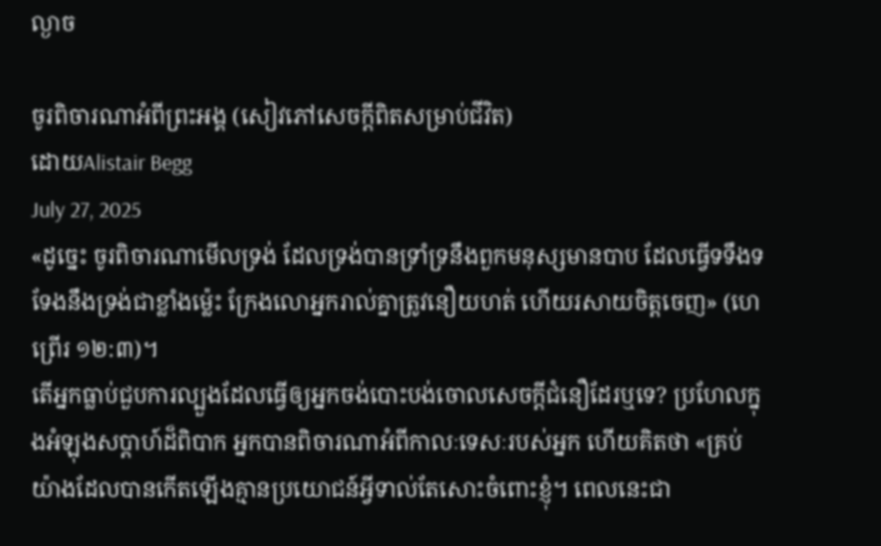ល្ងាច

ចូរពិចារណាអំពីព្រះអង្គ (សៀវភៅសេចក្ដីពិតសម្រាប់ជីវិត)
ដោយAlistair Begg
July 27, 2025
«ដូច្នេះ ចូរពិចារណាមើលទ្រង់ ដែលទ្រង់បានទ្រាំទ្រនឹងពួកមនុស្សមានបាប ដែលធ្វើទទឹងទទែងនឹងទ្រង់ជាខ្លាំងម៉្លេះ ក្រែងលោអ្នករាល់គ្នាត្រូវនឿយហត់ ហើយរសាយចិត្តចេញ» (ហេព្រើរ ១២:៣)។
តើអ្នកធ្លាប់ជួបការល្បួងដែលធ្វើឲ្យអ្នកចង់បោះបង់ចោលសេចក្តីជំនឿដែរឬទេ? ប្រហែលក្នុងអំឡុងសប្ដាហ៍ដ៏ពិបាក អ្នកបានពិចារណាអំពីកាលៈទេសៈរបស់អ្នក ហើយគិតថា «គ្រប់យ៉ាងដែលបានកើតឡើងគ្មានប្រយោជន៍អ្វីទាល់តែសោះចំពោះខ្ញុំ។ ពេលនេះជា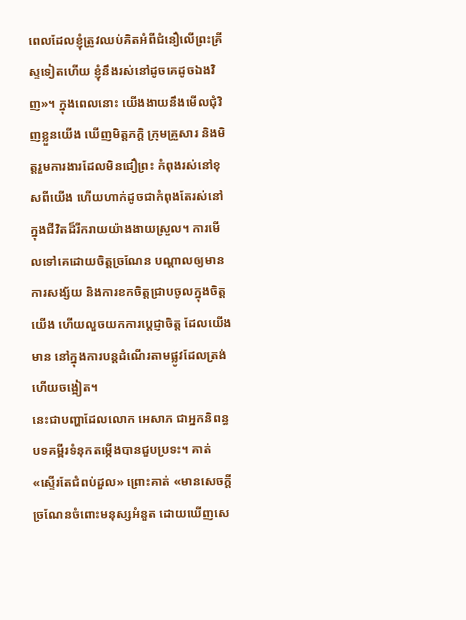ពេលដែលខ្ញុំត្រូវឈប់គិតអំពីជំនឿលើព្រះគ្រីស្ទទៀតហើយ ខ្ញុំនឹងរស់នៅដូចគេដូចឯងវិញ»។ ក្នុងពេលនោះ យើងងាយនឹងមើលជុំវិញខ្លួនយើង ឃើញមិត្តភក្តិ ក្រុមគ្រួសារ និងមិត្តរួមការងារដែលមិនជឿព្រះ កំពុងរស់នៅខុសពីយើង ហើយហាក់ដូចជាកំពុងតែរស់នៅក្នុងជីវិតដ៏រីករាយយ៉ាងងាយស្រួល។ ការមើលទៅគេដោយចិត្តច្រណែន បណ្ដាលឲ្យមានការសង្ស័យ និងការខកចិត្តជ្រាបចូលក្នុងចិត្តយើង ហើយលួចយកការប្ដេជ្ញាចិត្ត ដែលយើងមាន នៅក្នុងការបន្តដំណើរតាមផ្លូវដែលត្រង់ ហើយចង្អៀត។
នេះជាបញ្ហាដែលលោក អេសាភ ជាអ្នកនិពន្ធបទគម្ពីរទំនុកតម្កើងបានជួបប្រទះ។ គាត់ «ស្ទើរតែជំពប់ដួល» ព្រោះគាត់ «មានសេចក្តីច្រណែនចំពោះមនុស្សអំនួត ដោយឃើញសេ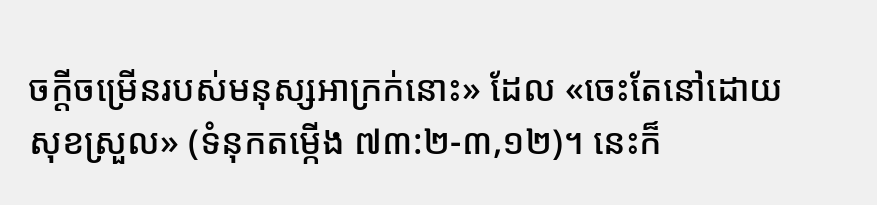ចក្តីចម្រើនរបស់មនុស្សអាក្រក់នោះ» ដែល «ចេះតែនៅដោយសុខស្រួល» (ទំនុកតម្កើង ៧៣:២-៣,១២)។ នេះក៏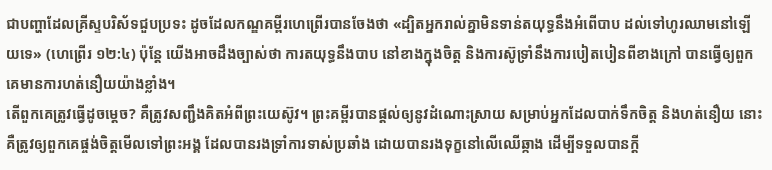ជាបញ្ហាដែលគ្រីស្ទបរិស័ទជួបប្រទះ ដូចដែលកណ្ឌគម្ពីរហេព្រើរបានចែងថា «ដ្បិតអ្នករាល់គ្នាមិនទាន់តយុទ្ធនឹងអំពើបាប ដល់ទៅហូរឈាមនៅឡើយទេ» (ហេព្រើរ ១២:៤) ប៉ុន្តែ យើងអាចដឹងច្បាស់ថា ការតយុទ្ធនឹងបាប នៅខាងក្នុងចិត្ត និងការស៊ូទ្រាំនឹងការបៀតបៀនពីខាងក្រៅ បានធ្វើឲ្យពួកគេមានការហត់នឿយយ៉ាងខ្លាំង។
តើពួកគេត្រូវធ្វើដូចម្ដេច? គឺត្រូវសញ្ជឹងគិតអំពីព្រះយេស៊ូវ។ ព្រះគម្ពីរបានផ្តល់ឲ្យនូវដំណោះស្រាយ សម្រាប់អ្នកដែលបាក់ទឹកចិត្ត និងហត់នឿយ នោះគឺត្រូវឲ្យពួកគេផ្ចង់ចិត្តមើលទៅព្រះអង្គ ដែលបានរងទ្រាំការទាស់ប្រឆាំង ដោយបានរងទុក្ខនៅលើឈើឆ្កាង ដើម្បីទទួលបានក្តី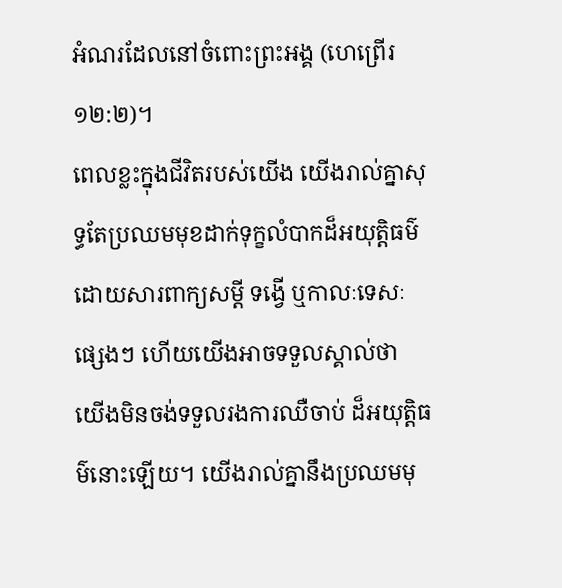អំណរដែលនៅចំពោះព្រះអង្គ (ហេព្រើរ ១២:២)។
ពេលខ្លះក្នុងជីវិតរបស់យើង យើងរាល់គ្នាសុទ្ធតែប្រឈមមុខដាក់ទុក្ខលំបាកដ៏អយុត្តិធម៌ ដោយសារពាក្យសម្ដី ទង្វើ ឬកាលៈទេសៈផ្សេងៗ ហើយយើងអាចទទួលស្គាល់ថា យើងមិនចង់ទទួលរងការឈឺចាប់ ដ៏អយុត្តិធម៌នោះឡើយ។ យើងរាល់គ្នានឹងប្រឈមមុ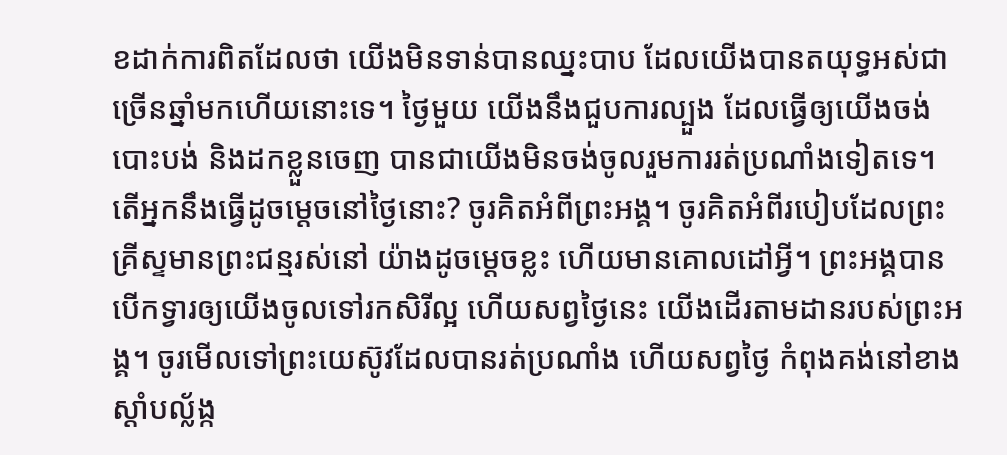ខដាក់ការពិតដែលថា យើងមិនទាន់បានឈ្នះបាប ដែលយើងបានតយុទ្ធអស់ជាច្រើនឆ្នាំមកហើយនោះទេ។ ថ្ងៃមួយ យើងនឹងជួបការល្បួង ដែលធ្វើឲ្យយើងចង់បោះបង់ និងដកខ្លួនចេញ បានជាយើងមិនចង់ចូលរួមការរត់ប្រណាំងទៀតទេ។ តើអ្នកនឹងធ្វើដូចម្ដេចនៅថ្ងៃនោះ? ចូរគិតអំពីព្រះអង្គ។ ចូរគិតអំពីរបៀបដែលព្រះគ្រីស្ទមានព្រះជន្មរស់នៅ យ៉ាងដូចម្ដេចខ្លះ ហើយមានគោលដៅអ្វី។ ព្រះអង្គបានបើកទ្វារឲ្យយើងចូលទៅរកសិរីល្អ ហើយសព្វថ្ងៃនេះ យើងដើរតាមដានរបស់ព្រះអង្គ។ ចូរមើលទៅព្រះយេស៊ូវដែលបានរត់ប្រណាំង ហើយសព្វថ្ងៃ កំពុងគង់នៅខាងស្តាំបល្ល័ង្ក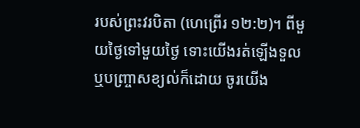របស់ព្រះវរបិតា (ហេព្រើរ ១២:២)។ ពីមួយថ្ងៃទៅមួយថ្ងៃ ទោះយើងរត់ឡើងទួល ឬបញ្ច្រាសខ្យល់ក៏ដោយ ចូរយើង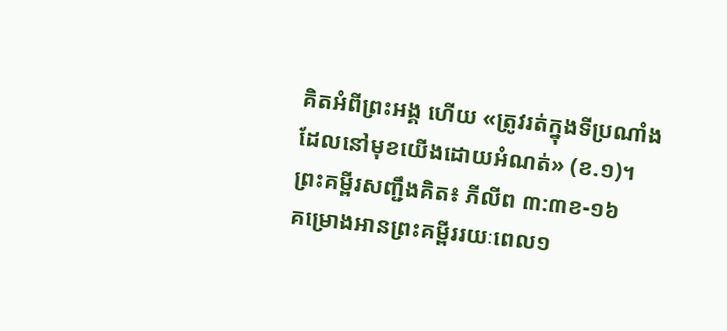គិតអំពីព្រះអង្គ ហើយ «ត្រូវរត់ក្នុងទីប្រណាំង ដែលនៅមុខយើងដោយអំណត់» (ខ.១)។
ព្រះគម្ពីរសញ្ជឹងគិត៖ ភីលីព ៣:៣ខ-១៦
គម្រោងអានព្រះគម្ពីររយៈពេល១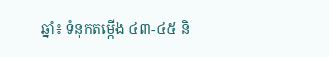ឆ្នាំ៖ ទំនុកតម្កើង ៤៣-៤៥ និ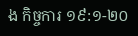ង កិច្ចការ ១៩:១-២០